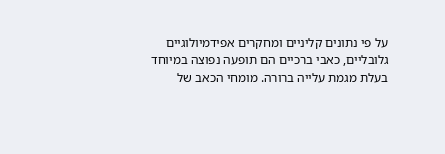על פי נתונים קליניים ומחקרים אפידמיולוגיים גלובליים, כאבי ברכיים הם תופעה נפוצה במיוחד בעלת מגמת עלייה ברורה. מומחי הכאב של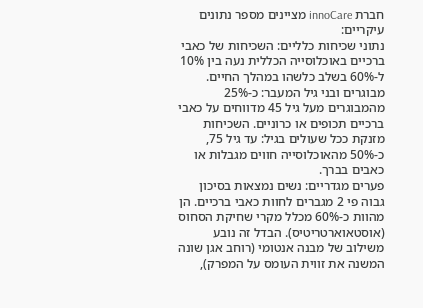חברת innoCare מציינים מספר נתונים עיקריים:
נתוני שכיחות כלליים: השכיחות של כאבי ברכיים באוכלוסייה הכללית נעה בין 10% ל-60% בשלב כלשהו במהלך החיים.
מבוגרים ובני גיל המעבר: כ-25% מהמבוגרים מעל גיל 45 מדווחים על כאבי ברכיים תכופים או כרוניים. השכיחות מזנקת ככל שעולים בגיל: עד גיל 75, כ-50% מהאוכלוסייה חווים מגבלות או כאבים בברך.
פערים מגדריים: נשים נמצאות בסיכון גבוה פי 2 מגברים לחוות כאבי ברכיים. הן מהוות כ-60% מכלל מקרי שחיקת הסחוס (אוסטאוארטריטיס). הבדל זה נובע משילוב של מבנה אנטומי (רוחב אגן שונה המשנה את זווית העומס על המפרק),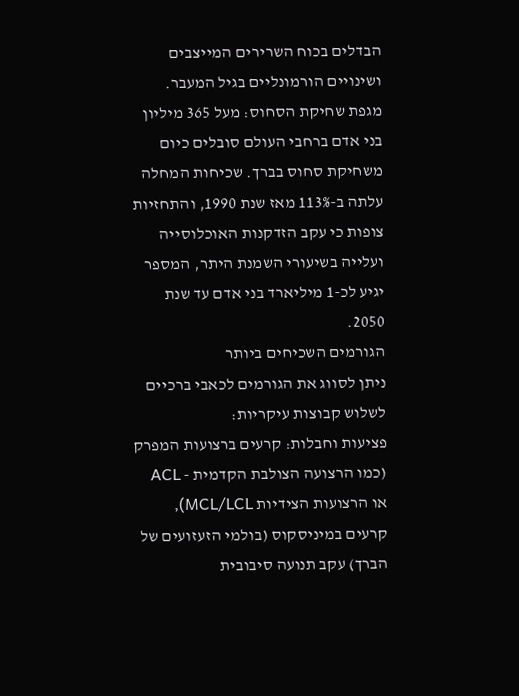הבדלים בכוח השרירים המייצבים ושינויים הורמונליים בגיל המעבר.
מגפת שחיקת הסחוס: מעל 365 מיליון בני אדם ברחבי העולם סובלים כיום משחיקת סחוס בברך. שכיחות המחלה עלתה ב-113% מאז שנת 1990, והתחזיות צופות כי עקב הזדקנות האוכלוסייה ועלייה בשיעורי השמנת היתר, המספר יגיע לכ-1 מיליארד בני אדם עד שנת 2050.
הגורמים השכיחים ביותר
ניתן לסווג את הגורמים לכאבי ברכיים לשלוש קבוצות עיקריות:
פציעות וחבלות: קרעים ברצועות המפרק (כמו הרצועה הצולבת הקדמית - ACL או הרצועות הצידיות MCL/LCL), קרעים במיניסקוס (בולמי הזעזועים של הברך) עקב תנועה סיבובית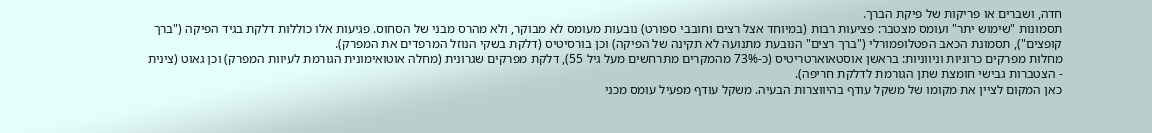חדה, ושברים או פריקות של פיקת הברך.
תסמונות "שימוש יתר" ועומס מצטבר: פציעות רבות (במיוחד אצל רצים וחובבי ספורט) נובעות מעומס לא מבוקר, ולא מהרס מבני של הסחוס. פגיעות אלו כוללות דלקת בגיד הפיקה ("ברך קופצים"), תסמונת הכאב הפטלופמורלי ("ברך רצים" הנובעת מתנועה לא תקינה של הפיקה) וכן בורסיטיס (דלקת בשקי הנוזל המרפדים את המפרק).
מחלות מפרקים כרוניות וניווניות: בראשן אוסטאוארטריטיס (כ-73% מהמקרים מתרחשים מעל גיל 55), דלקת מפרקים שגרונית (מחלה אוטואימונית הגורמת לעיוות המפרק) וכן גאוט (צינית - הצטברות גבישי חומצת שתן הגורמת לדלקת חריפה).
כאן המקום לציין את מקומו של משקל עודף בהיווצרות הבעיה. משקל עודף מפעיל עומס מכני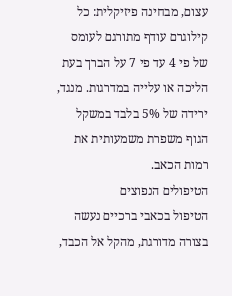עצום, מבחינה פיזיקלית: כל קילוגרם עודף מתורגם לעומס של פי 4 עד פי 7 על הברך בעת הליכה או עלייה במדרגות. מנגד, ירידה של 5% בלבד במשקל הגוף משפרת משמעותית את רמות הכאב.
הטיפולים הנפוצים
הטיפול בכאבי ברכיים נעשה בצורה מדורגת, מהקל אל הכבד,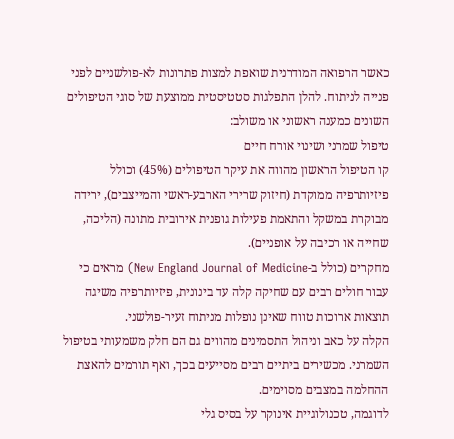כאשר הרפואה המודרנית שואפת למצות פתרונות לא-פולשניים לפני פנייה לניתוח. להלן התפלגות סטטיסטית ממוצעת של סוגי הטיפולים השונים כמענה ראשוני או משולב:
טיפול שמרני ושינוי אורח חיים
קו הטיפול הראשון מהווה את עיקר הטיפולים (45%) וכולל פיזיותרפיה ממוקדת (חיזוק שרירי הארבע-ראשי והמייצבים), ירידה מבוקרת במשקל והתאמת פעילות גופנית אירובית מתונה (הליכה, שחייה או רכיבה על אופניים).
מחקרים (כולל ב-New England Journal of Medicine) מראים כי עבור חולים רבים עם שחיקה קלה עד בינונית, פיזיותרפיה משיגה תוצאות ארוכות טווח שאינן נופלות מניתוח זעיר-פולשני.
הקלה על כאב וניהול התסמינים מהווים גם הם חלק משמעותי בטיפול השמרני. מכשירים ביתיים רבים מסייעים בכך, ואף תורמים להאצת ההחלמה במצבים מסוימים.
לדוגמה, טכנולוגיית אינוקר על בסיס גלי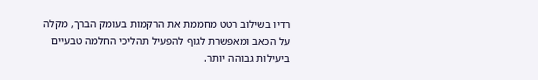רדיו בשילוב רטט מחממת את הרקמות בעומק הברך, מקלה על הכאב ומאפשרת לגוף להפעיל תהליכי החלמה טבעיים ביעילות גבוהה יותר.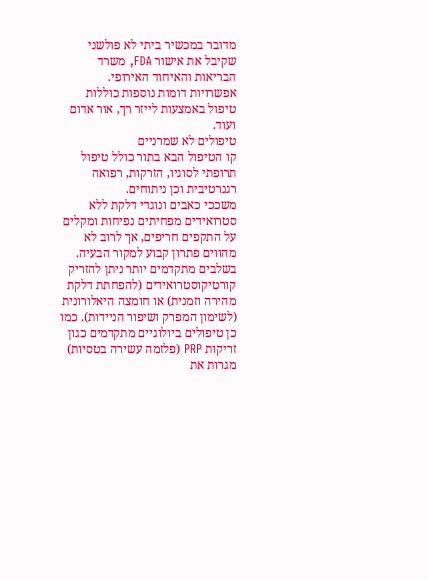מדובר במכשיר ביתי לא פולשני שקיבל את אישור FDA, משרד הבריאות והאיחוד האירופי.
אפשרויות דומות נוספות כוללות טיפול באמצעות לייזר רך, אור אדום ועוד.
טיפולים לא שמרניים
קו הטיפול הבא בתור כולל טיפול תרופתי לסוגיו, הזרקות, רפואה רגנרטיבית וכן ניתוחים.
משככי כאבים ונוגדי דלקת ללא סטרואידים מפחיתים נפיחות ומקלים על התקפים חריפים, אך לרוב לא מהווים פתרון קבוע למקור הבעיה.
בשלבים מתקדמים יותר ניתן להזריק קורטיקוסטרואידים (להפחתת דלקת מהירה וזמנית) או חומצה היאלורונית (לשימון המפרק ושיפור הניידות). כמו כן טיפולים ביולוגיים מתקדמים כגון זריקות PRP (פלזמה עשירה בטסיות) מגרות את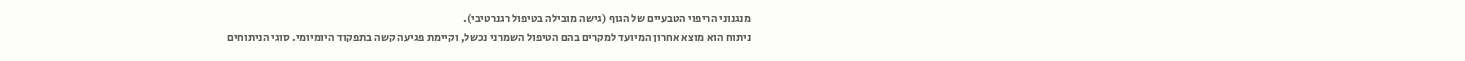מנגנוני הריפוי הטבעיים של הגוף (גישה מובילה בטיפול רגנרטיבי).
ניתוח הוא מוצא אחרון המיועד למקרים בהם הטיפול השמרני נכשל, וקיימת פגיעה קשה בתפקוד היומיומי. סוגי הניתוחים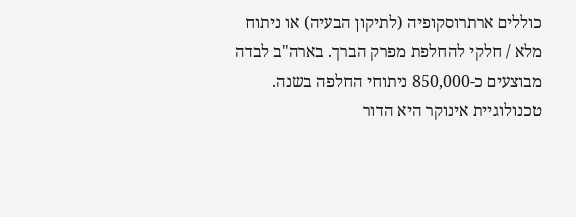כוללים ארתרוסקופיה (לתיקון הבעיה) או ניתוח מלא / חלקי להחלפת מפרק הברך. בארה"ב לבדה מבוצעים כ-850,000 ניתוחי החלפה בשנה.
טכנולוגיית אינוקר היא הדור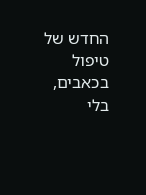החדש של טיפול בכאבים, בלי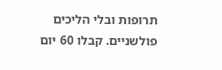תרופות ובלי הליכים פולשניים. קבלו 60 יום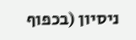ניסיון (בכפוף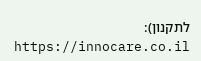לתקנון): https://innocare.co.il